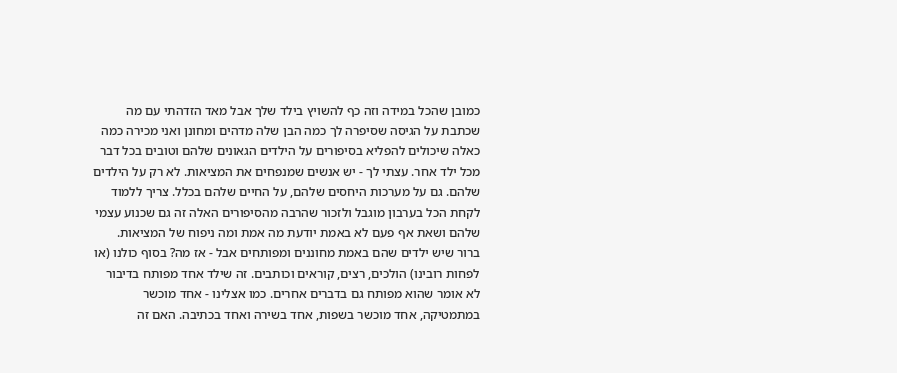כמובן שהכל במידה וזה כף להשויץ בילד שלך אבל מאד הזדהתי עם מה שכתבת על הגיסה שסיפרה לך כמה הבן שלה מדהים ומחונן ואני מכירה כמה כאלה שיכולים להפליא בסיפורים על הילדים הגאונים שלהם וטובים בכל דבר מכל ילד אחר. עצתי לך - יש אנשים שמנפחים את המציאות. לא רק על הילדים שלהם. גם על מערכות היחסים שלהם, על החיים שלהם בכלל. צריך ללמוד לקחת הכל בערבון מוגבל ולזכור שהרבה מהסיפורים האלה זה גם שכנוע עצמי שלהם ושאת אף פעם לא באמת יודעת מה אמת ומה ניפוח של המציאות. ברור שיש ילדים שהם באמת מחוננים ומפותחים אבל - אז מה? בסוף כולנו (או לפחות רובינו) הולכים, רצים, קוראים וכותבים. זה שילד אחד מפותח בדיבור לא אומר שהוא מפותח גם בדברים אחרים. כמו אצלינו - אחד מוכשר במתמטיקה, אחד מוכשר בשפות, אחד בשירה ואחד בכתיבה. האם זה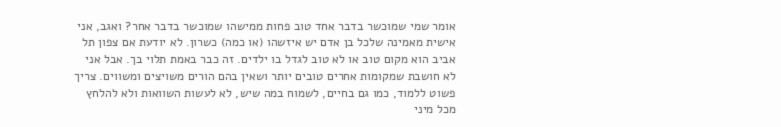אומר שמי שמוכשר בדבר אחד טוב פחות ממישהו שמוכשר בדבר אחר? ואגב, אני אישית מאמינה שלכל בן אדם יש איזשהו (או כמה) כשרון. לא יודעת אם צפון תל אביב הוא מקום טוב או לא טוב לגדל בו ילדים. זה כבר באמת תלוי בך. אבל אני לא חושבת שמקומות אחרים טובים יותר ושאין בהם הורים משויצים ומשווים. צריך פשוט ללמוד, כמו גם בחיים, לשמוח במה שיש, לא לעשות השוואות ולא להלחץ מכל מיני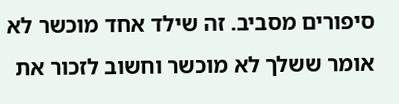סיפורים מסביב. זה שילד אחד מוכשר לא אומר ששלך לא מוכשר וחשוב לזכור את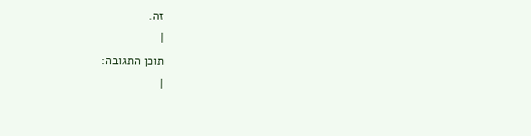זה.
|
תוכן התגובה:
|